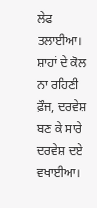ਲੇਫ ਤਲਾਈਆ। ਸ਼ਾਹਾਂ ਦੇ ਕੋਲ ਨਾ ਰਹਿਣੀ ਫ਼ੌਜ, ਦਰਵੇਸ਼ ਬਣ ਕੇ ਸਾਰੇ ਦਰਵੇਸ਼ ਦਏ ਵਖਾਈਆ।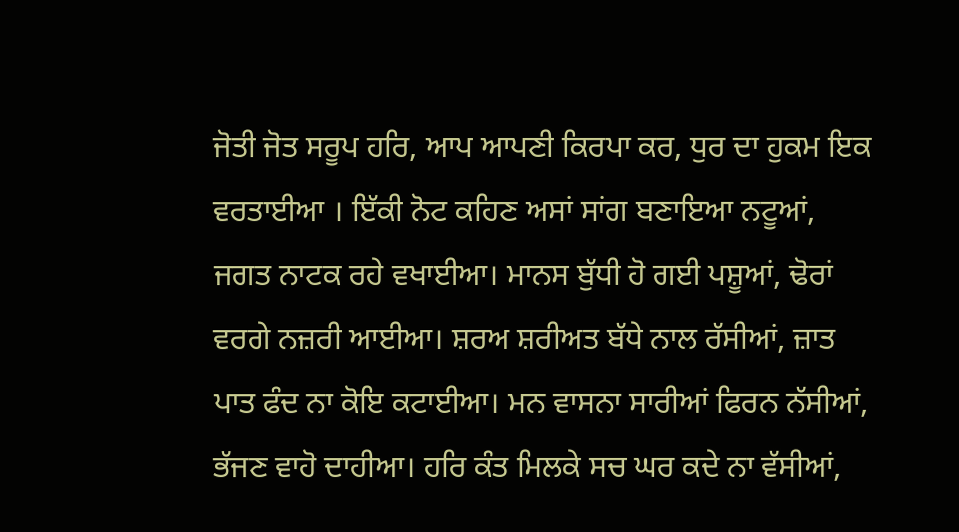ਜੋਤੀ ਜੋਤ ਸਰੂਪ ਹਰਿ, ਆਪ ਆਪਣੀ ਕਿਰਪਾ ਕਰ, ਧੁਰ ਦਾ ਹੁਕਮ ਇਕ ਵਰਤਾਈਆ । ਇੱਕੀ ਨੋਟ ਕਹਿਣ ਅਸਾਂ ਸਾਂਗ ਬਣਾਇਆ ਨਟੂਆਂ, ਜਗਤ ਨਾਟਕ ਰਹੇ ਵਖਾਈਆ। ਮਾਨਸ ਬੁੱਧੀ ਹੋ ਗਈ ਪਸ਼ੂਆਂ, ਢੋਰਾਂ ਵਰਗੇ ਨਜ਼ਰੀ ਆਈਆ। ਸ਼ਰਅ ਸ਼ਰੀਅਤ ਬੱਧੇ ਨਾਲ ਰੱਸੀਆਂ, ਜ਼ਾਤ ਪਾਤ ਫੰਦ ਨਾ ਕੋਇ ਕਟਾਈਆ। ਮਨ ਵਾਸਨਾ ਸਾਰੀਆਂ ਫਿਰਨ ਨੱਸੀਆਂ, ਭੱਜਣ ਵਾਹੋ ਦਾਹੀਆ। ਹਰਿ ਕੰਤ ਮਿਲਕੇ ਸਚ ਘਰ ਕਦੇ ਨਾ ਵੱਸੀਆਂ,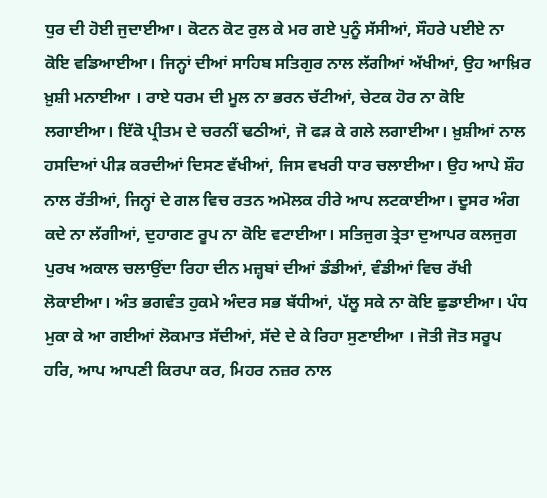ਧੁਰ ਦੀ ਹੋਈ ਜੁਦਾਈਆ। ਕੋਟਨ ਕੋਟ ਰੁਲ ਕੇ ਮਰ ਗਏ ਪੁਨੂੰ ਸੱਸੀਆਂ, ਸੌਹਰੇ ਪਈਏ ਨਾ ਕੋਇ ਵਡਿਆਈਆ। ਜਿਨ੍ਹਾਂ ਦੀਆਂ ਸਾਹਿਬ ਸਤਿਗੁਰ ਨਾਲ ਲੱਗੀਆਂ ਅੱਖੀਆਂ, ਉਹ ਆਖ਼ਿਰ ਖ਼ੁਸ਼ੀ ਮਨਾਈਆ । ਰਾਏ ਧਰਮ ਦੀ ਮੂਲ ਨਾ ਭਰਨ ਚੱਟੀਆਂ, ਚੇਟਕ ਹੋਰ ਨਾ ਕੋਇ ਲਗਾਈਆ। ਇੱਕੋ ਪ੍ਰੀਤਮ ਦੇ ਚਰਨੀਂ ਢਠੀਆਂ, ਜੋ ਫੜ ਕੇ ਗਲੇ ਲਗਾਈਆ। ਖ਼ੁਸ਼ੀਆਂ ਨਾਲ ਹਸਦਿਆਂ ਪੀੜ ਕਰਦੀਆਂ ਦਿਸਣ ਵੱਖੀਆਂ, ਜਿਸ ਵਖਰੀ ਧਾਰ ਚਲਾਈਆ। ਉਹ ਆਪੇ ਸ਼ੌਹ ਨਾਲ ਰੱਤੀਆਂ, ਜਿਨ੍ਹਾਂ ਦੇ ਗਲ ਵਿਚ ਰਤਨ ਅਮੋਲਕ ਹੀਰੇ ਆਪ ਲਟਕਾਈਆ। ਦੂਸਰ ਅੰਗ ਕਦੇ ਨਾ ਲੱਗੀਆਂ, ਦੁਹਾਗਣ ਰੂਪ ਨਾ ਕੋਇ ਵਟਾਈਆ। ਸਤਿਜੁਗ ਤ੍ਰੇਤਾ ਦੁਆਪਰ ਕਲਜੁਗ ਪੁਰਖ ਅਕਾਲ ਚਲਾਉਂਦਾ ਰਿਹਾ ਦੀਨ ਮਜ਼੍ਹਬਾਂ ਦੀਆਂ ਡੰਡੀਆਂ, ਵੰਡੀਆਂ ਵਿਚ ਰੱਖੀ ਲੋਕਾਈਆ। ਅੰਤ ਭਗਵੰਤ ਹੁਕਮੇ ਅੰਦਰ ਸਭ ਬੱਧੀਆਂ, ਪੱਲੂ ਸਕੇ ਨਾ ਕੋਇ ਛੁਡਾਈਆ। ਪੰਧ ਮੁਕਾ ਕੇ ਆ ਗਈਆਂ ਲੋਕਮਾਤ ਸੱਦੀਆਂ, ਸੱਦੇ ਦੇ ਕੇ ਰਿਹਾ ਸੁਣਾਈਆ । ਜੋਤੀ ਜੋਤ ਸਰੂਪ ਹਰਿ, ਆਪ ਆਪਣੀ ਕਿਰਪਾ ਕਰ, ਮਿਹਰ ਨਜ਼ਰ ਨਾਲ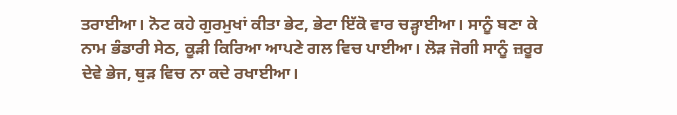ਤਰਾਈਆ। ਨੋਟ ਕਹੇ ਗੁਰਮੁਖਾਂ ਕੀਤਾ ਭੇਟ, ਭੇਟਾ ਇੱਕੋ ਵਾਰ ਚੜ੍ਹਾਈਆ। ਸਾਨੂੰ ਬਣਾ ਕੇ ਨਾਮ ਭੰਡਾਰੀ ਸੇਠ, ਕੂੜੀ ਕਿਰਿਆ ਆਪਣੇ ਗਲ ਵਿਚ ਪਾਈਆ। ਲੋੜ ਜੋਗੀ ਸਾਨੂੰ ਜ਼ਰੂਰ ਦੇਵੇ ਭੇਜ, ਥੁੜ ਵਿਚ ਨਾ ਕਦੇ ਰਖਾਈਆ।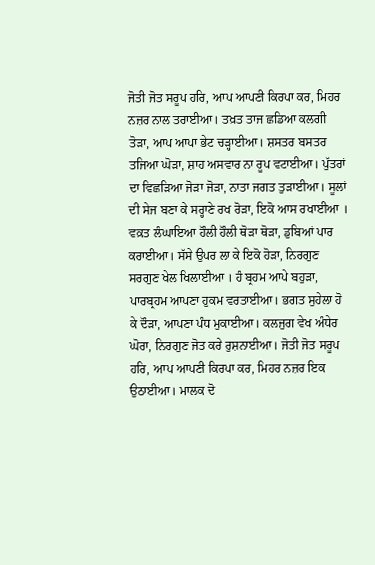ਜੋਤੀ ਜੋਤ ਸਰੂਪ ਹਰਿ, ਆਪ ਆਪਣੀ ਕਿਰਪਾ ਕਰ, ਮਿਹਰ ਨਜ਼ਰ ਨਾਲ ਤਰਾਈਆ। ਤਖ਼ਤ ਤਾਜ ਛਡਿਆ ਕਲਗੀ ਤੋੜਾ, ਆਪ ਆਪਾ ਭੇਟ ਚੜ੍ਹਾਈਆ। ਸ਼ਸਤਰ ਬਸਤਰ ਤਜਿਆ ਘੋੜਾ, ਸ਼ਾਹ ਅਸਵਾਰ ਨਾ ਰੂਪ ਵਟਾਈਆ। ਪੁੱਤਰਾਂ ਦਾ ਵਿਛੜਿਆ ਜੋੜਾ ਜੋੜਾ, ਨਾਤਾ ਜਗਤ ਤੁੜਾਈਆ। ਸੂਲਾਂ ਦੀ ਸੇਜ ਬਣਾ ਕੇ ਸਰ੍ਹਾਣੇ ਰਖ ਰੋੜਾ, ਇਕੋ ਆਸ ਰਖਾਈਆ । ਵਕ਼ਤ ਲੰਘਾਇਆ ਹੌਲੀ ਹੌਲੀ ਥੋੜਾ ਥੋੜਾ, ਡੁਬਿਆਂ ਪਾਰ ਕਰਾਈਆ। ਸੱਸੇ ਉਪਰ ਲਾ ਕੇ ਇਕੋ ਹੋੜਾ, ਨਿਰਗੁਣ ਸਰਗੁਣ ਖੇਲ ਖਿਲਾਈਆ । ਹੰ ਬ੍ਰਹਮ ਆਪੇ ਬਹੁੜਾ, ਪਾਰਬ੍ਰਹਮ ਆਪਣਾ ਹੁਕਮ ਵਰਤਾਈਆ। ਭਗਤ ਸੁਹੇਲਾ ਹੋ ਕੇ ਦੌੜਾ, ਆਪਣਾ ਪੰਧ ਮੁਕਾਈਆ। ਕਲਜੁਗ ਵੇਖ ਅੰਧੇਰ ਘੋਰਾ, ਨਿਰਗੁਣ ਜੋਤ ਕਰੇ ਰੁਸ਼ਨਾਈਆ। ਜੋਤੀ ਜੋਤ ਸਰੂਪ ਹਰਿ, ਆਪ ਆਪਣੀ ਕਿਰਪਾ ਕਰ, ਮਿਹਰ ਨਜ਼ਰ ਇਕ ਉਠਾਈਆ। ਮਾਲਕ ਦੋ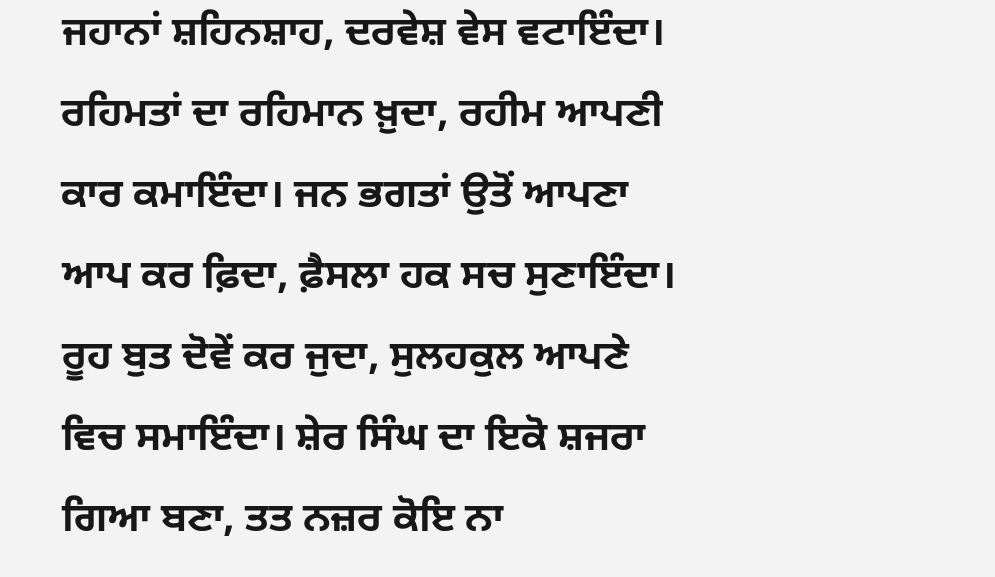ਜਹਾਨਾਂ ਸ਼ਹਿਨਸ਼ਾਹ, ਦਰਵੇਸ਼ ਵੇਸ ਵਟਾਇੰਦਾ। ਰਹਿਮਤਾਂ ਦਾ ਰਹਿਮਾਨ ਖ਼ੁਦਾ, ਰਹੀਮ ਆਪਣੀ ਕਾਰ ਕਮਾਇੰਦਾ। ਜਨ ਭਗਤਾਂ ਉਤੋਂ ਆਪਣਾ ਆਪ ਕਰ ਫ਼ਿਦਾ, ਫ਼ੈਸਲਾ ਹਕ ਸਚ ਸੁਣਾਇੰਦਾ। ਰੂਹ ਬੁਤ ਦੋਵੇਂ ਕਰ ਜੁਦਾ, ਸੁਲਹਕੁਲ ਆਪਣੇ ਵਿਚ ਸਮਾਇੰਦਾ। ਸ਼ੇਰ ਸਿੰਘ ਦਾ ਇਕੋ ਸ਼ਜਰਾ ਗਿਆ ਬਣਾ, ਤਤ ਨਜ਼ਰ ਕੋਇ ਨਾ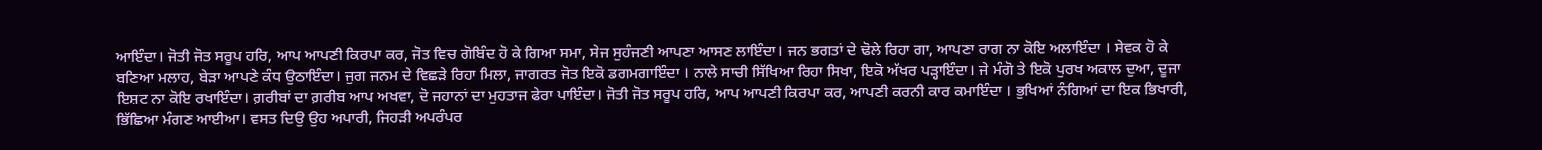ਆਇੰਦਾ। ਜੋਤੀ ਜੋਤ ਸਰੂਪ ਹਰਿ, ਆਪ ਆਪਣੀ ਕਿਰਪਾ ਕਰ, ਜੋਤ ਵਿਚ ਗੋਬਿੰਦ ਹੋ ਕੇ ਗਿਆ ਸਮਾ, ਸੇਜ ਸੁਹੰਜਣੀ ਆਪਣਾ ਆਸਣ ਲਾਇੰਦਾ। ਜਨ ਭਗਤਾਂ ਦੇ ਢੋਲੇ ਰਿਹਾ ਗਾ, ਆਪਣਾ ਰਾਗ ਨਾ ਕੋਇ ਅਲਾਇੰਦਾ । ਸੇਵਕ ਹੋ ਕੇ ਬਣਿਆ ਮਲਾਹ, ਬੇੜਾ ਆਪਣੇ ਕੰਧ ਉਠਾਇੰਦਾ। ਜੁਗ ਜਨਮ ਦੇ ਵਿਛੜੇ ਰਿਹਾ ਮਿਲਾ, ਜਾਗਰਤ ਜੋਤ ਇਕੋ ਡਗਮਗਾਇੰਦਾ । ਨਾਲੇ ਸਾਚੀ ਸਿੱਖਿਆ ਰਿਹਾ ਸਿਖਾ, ਇਕੋ ਅੱਖਰ ਪੜ੍ਹਾਇੰਦਾ। ਜੇ ਮੰਗੋ ਤੇ ਇਕੋ ਪੁਰਖ ਅਕਾਲ ਦੁਆ, ਦੂਜਾ ਇਸ਼ਟ ਨਾ ਕੋਇ ਰਖਾਇੰਦਾ। ਗ਼ਰੀਬਾਂ ਦਾ ਗ਼ਰੀਬ ਆਪ ਅਖਵਾ, ਦੋ ਜਹਾਨਾਂ ਦਾ ਮੁਹਤਾਜ ਫੇਰਾ ਪਾਇੰਦਾ। ਜੋਤੀ ਜੋਤ ਸਰੂਪ ਹਰਿ, ਆਪ ਆਪਣੀ ਕਿਰਪਾ ਕਰ, ਆਪਣੀ ਕਰਨੀ ਕਾਰ ਕਮਾਇੰਦਾ । ਭੁਖਿਆਂ ਨੰਗਿਆਂ ਦਾ ਇਕ ਭਿਖਾਰੀ, ਭਿੱਛਿਆ ਮੰਗਣ ਆਈਆ। ਵਸਤ ਦਿਉ ਉਹ ਅਪਾਰੀ, ਜਿਹੜੀ ਅਪਰੰਪਰ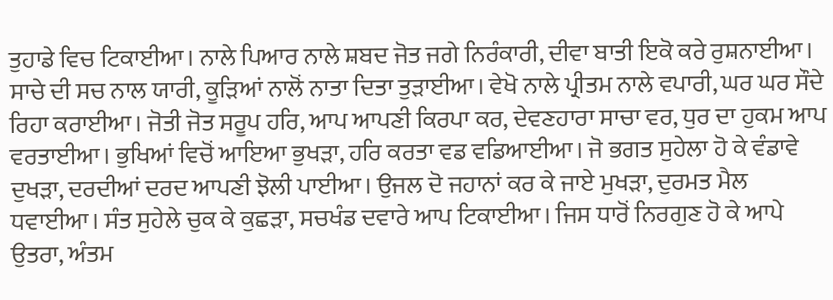ਤੁਹਾਡੇ ਵਿਚ ਟਿਕਾਈਆ। ਨਾਲੇ ਪਿਆਰ ਨਾਲੇ ਸ਼ਬਦ ਜੋਤ ਜਗੇ ਨਿਰੰਕਾਰੀ, ਦੀਵਾ ਬਾਤੀ ਇਕੋ ਕਰੇ ਰੁਸ਼ਨਾਈਆ। ਸਾਚੇ ਦੀ ਸਚ ਨਾਲ ਯਾਰੀ, ਕੂੜਿਆਂ ਨਾਲੋਂ ਨਾਤਾ ਦਿਤਾ ਤੁੜਾਈਆ। ਵੇਖੋ ਨਾਲੇ ਪ੍ਰੀਤਮ ਨਾਲੇ ਵਪਾਰੀ, ਘਰ ਘਰ ਸੌਦੇ ਰਿਹਾ ਕਰਾਈਆ। ਜੋਤੀ ਜੋਤ ਸਰੂਪ ਹਰਿ, ਆਪ ਆਪਣੀ ਕਿਰਪਾ ਕਰ, ਦੇਵਣਹਾਰਾ ਸਾਚਾ ਵਰ, ਧੁਰ ਦਾ ਹੁਕਮ ਆਪ ਵਰਤਾਈਆ। ਭੁਖਿਆਂ ਵਿਚੋਂ ਆਇਆ ਭੁਖੜਾ, ਹਰਿ ਕਰਤਾ ਵਡ ਵਡਿਆਈਆ। ਜੋ ਭਗਤ ਸੁਹੇਲਾ ਹੋ ਕੇ ਵੰਡਾਵੇ ਦੁਖੜਾ, ਦਰਦੀਆਂ ਦਰਦ ਆਪਣੀ ਝੋਲੀ ਪਾਈਆ। ਉਜਲ ਦੋ ਜਹਾਨਾਂ ਕਰ ਕੇ ਜਾਏ ਮੁਖੜਾ, ਦੁਰਮਤ ਮੈਲ ਧਵਾਈਆ। ਸੰਤ ਸੁਹੇਲੇ ਚੁਕ ਕੇ ਕੁਛੜਾ, ਸਚਖੰਡ ਦਵਾਰੇ ਆਪ ਟਿਕਾਈਆ। ਜਿਸ ਧਾਰੋਂ ਨਿਰਗੁਣ ਹੋ ਕੇ ਆਪੇ ਉਤਰਾ, ਅੰਤਮ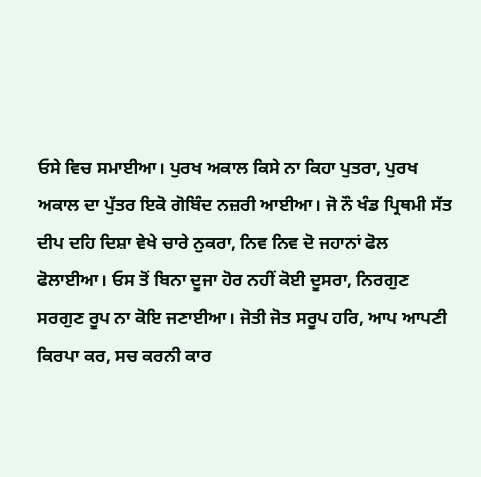ਓਸੇ ਵਿਚ ਸਮਾਈਆ। ਪੁਰਖ ਅਕਾਲ ਕਿਸੇ ਨਾ ਕਿਹਾ ਪੁਤਰਾ, ਪੁਰਖ ਅਕਾਲ ਦਾ ਪੁੱਤਰ ਇਕੋ ਗੋਬਿੰਦ ਨਜ਼ਰੀ ਆਈਆ। ਜੋ ਨੌ ਖੰਡ ਪ੍ਰਿਥਮੀ ਸੱਤ ਦੀਪ ਦਹਿ ਦਿਸ਼ਾ ਵੇਖੇ ਚਾਰੇ ਨੁਕਰਾ, ਨਿਵ ਨਿਵ ਦੋ ਜਹਾਨਾਂ ਫੋਲ ਫੋਲਾਈਆ। ਓਸ ਤੋਂ ਬਿਨਾ ਦੂਜਾ ਹੋਰ ਨਹੀਂ ਕੋਈ ਦੂਸਰਾ, ਨਿਰਗੁਣ ਸਰਗੁਣ ਰੂਪ ਨਾ ਕੋਇ ਜਣਾਈਆ। ਜੋਤੀ ਜੋਤ ਸਰੂਪ ਹਰਿ, ਆਪ ਆਪਣੀ ਕਿਰਪਾ ਕਰ, ਸਚ ਕਰਨੀ ਕਾਰ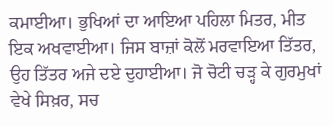ਕਮਾਈਆ। ਭੁਖਿਆਂ ਦਾ ਆਇਆ ਪਹਿਲਾ ਮਿਤਰ, ਮੀਤ ਇਕ ਅਖਵਾਈਆ। ਜਿਸ ਬਾਜ਼ਾਂ ਕੋਲੋਂ ਮਰਵਾਇਆ ਤਿੱਤਰ, ਉਹ ਤਿੱਤਰ ਅਜੇ ਦਏ ਦੁਹਾਈਆ। ਜੋ ਚੋਟੀ ਚੜ੍ਹ ਕੇ ਗੁਰਮੁਖਾਂ ਵੇਖੇ ਸਿਖ਼ਰ, ਸਚ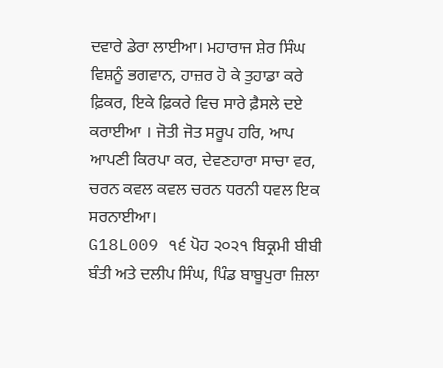ਦਵਾਰੇ ਡੇਰਾ ਲਾਈਆ। ਮਹਾਰਾਜ ਸ਼ੇਰ ਸਿੰਘ ਵਿਸ਼ਨੂੰ ਭਗਵਾਨ, ਹਾਜ਼ਰ ਹੋ ਕੇ ਤੁਹਾਡਾ ਕਰੇ ਫ਼ਿਕਰ, ਇਕੇ ਫ਼ਿਕਰੇ ਵਿਚ ਸਾਰੇ ਫ਼ੈਸਲੇ ਦਏ ਕਰਾਈਆ । ਜੋਤੀ ਜੋਤ ਸਰੂਪ ਹਰਿ, ਆਪ ਆਪਣੀ ਕਿਰਪਾ ਕਰ, ਦੇਵਣਹਾਰਾ ਸਾਚਾ ਵਰ, ਚਰਨ ਕਵਲ ਕਵਲ ਚਰਨ ਧਰਨੀ ਧਵਲ ਇਕ ਸਰਨਾਈਆ।
G18L009 ੧੬ ਪੋਹ ੨੦੨੧ ਬਿਕ੍ਰਮੀ ਬੀਬੀ ਬੰਤੀ ਅਤੇ ਦਲੀਪ ਸਿੰਘ, ਪਿੰਡ ਬਾਬੂਪੁਰਾ ਜ਼ਿਲਾ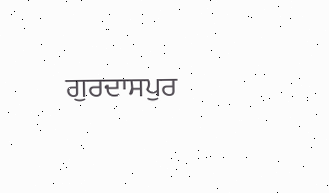ਗੁਰਦਾਸਪੁਰ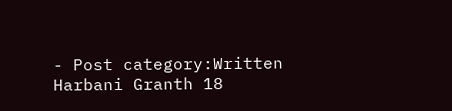- Post category:Written Harbani Granth 18